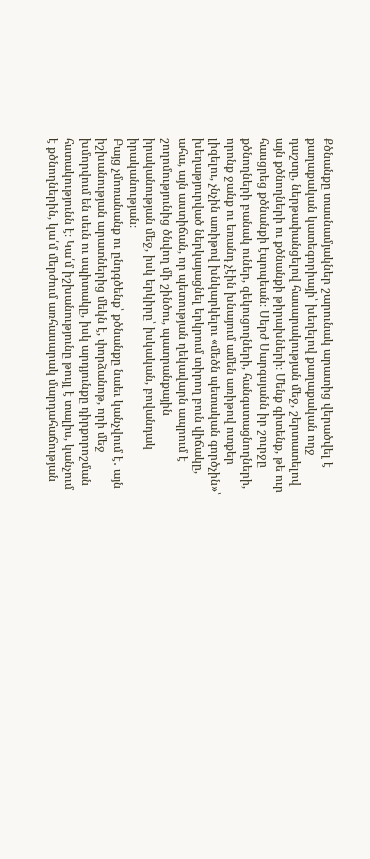Քծնանքը տասնամյակներ շարունակ արատից վերածվել է քաղաքական կատեգորիայի՝ խեղելով քաղաքական ողջ դաշտը, ներթափանցելով հասարակության մեջ, շերտատելով այն քծնողների ու քծնանքի թիրախների։ Մենք գիտենք, թե ուր հասցրեց քծնանքի էպոպեան։ Սերժ Սարգսյանն իր շուրջը քծնողների բանակ ուներ, զեկուցողների, հանգստացնողների, որոնք ջանք ու եռանդ չէին խնայում ամեն առիթով ոտքեր լիզելու, չնչին առիթով խնկարկելու «մեծն պետական գործչին»՝ խեղաթյուրված ներկայացնել երկրում տիրող բուն վիճակը, ահա, այն աստիճան, որ պետության ղեկավարն ապրում է շողոմությունից ծնվող մի շինծու, պատրանքային իրականության մեջ, իսկ երկիրը՝ իսկական, բովանդակ իրականության։
Բայց չմոռանանք ու ընդգծենք՝ քծնանքը նաեւ կանչվում է․ այն իշխանության արատներից մեկն է, փորձանոթ, որի մեջ խմորվում են սեւն ու սպիտակը, իսկ արդյունքը դիրքորոշման հստակությունն է։ Կա՛մ իշխանությունը թույլ է տալիս, կանչում է քծնողներին, կա՛մ մերժում առհասարակ մարդահաճության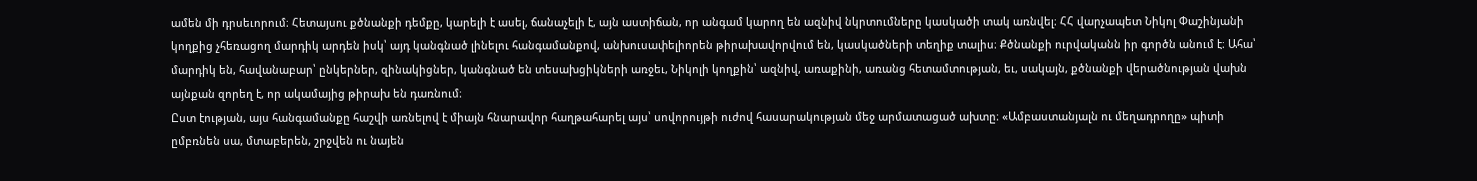ամեն մի դրսեւորում։ Հետայսու քծնանքի դեմքը, կարելի է ասել, ճանաչելի է, այն աստիճան, որ անգամ կարող են ազնիվ նկրտումները կասկածի տակ առնվել։ ՀՀ վարչապետ Նիկոլ Փաշինյանի կողքից չհեռացող մարդիկ արդեն իսկ՝ այդ կանգնած լինելու հանգամանքով, անխուսափելիորեն թիրախավորվում են, կասկածների տեղիք տալիս։ Քծնանքի ուրվականն իր գործն անում է։ Ահա՝ մարդիկ են, հավանաբար՝ ընկերներ, զինակիցներ, կանգնած են տեսախցիկների առջեւ, Նիկոլի կողքին՝ ազնիվ, առաքինի, առանց հետամտության, եւ, սակայն, քծնանքի վերածնության վախն այնքան զորեղ է, որ ակամայից թիրախ են դառնում։
Ըստ էության, այս հանգամանքը հաշվի առնելով է միայն հնարավոր հաղթահարել այս՝ սովորույթի ուժով հասարակության մեջ արմատացած ախտը։ «Ամբաստանյալն ու մեղադրողը» պիտի ըմբռնեն սա, մտաբերեն, շրջվեն ու նայեն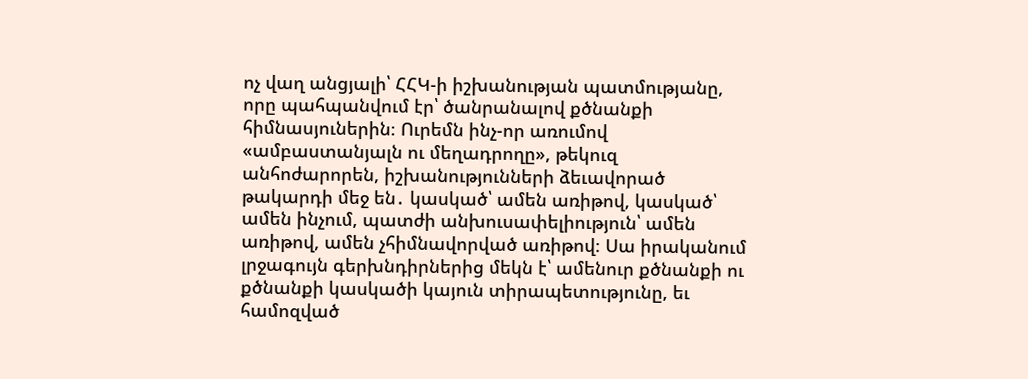ոչ վաղ անցյալի՝ ՀՀԿ-ի իշխանության պատմությանը, որը պահպանվում էր՝ ծանրանալով քծնանքի հիմնասյուներին։ Ուրեմն ինչ-որ առումով «ամբաստանյալն ու մեղադրողը», թեկուզ անհոժարորեն, իշխանությունների ձեւավորած թակարդի մեջ են․ կասկած՝ ամեն առիթով, կասկած՝ ամեն ինչում, պատժի անխուսափելիություն՝ ամեն առիթով, ամեն չհիմնավորված առիթով։ Սա իրականում լրջագույն գերխնդիրներից մեկն է՝ ամենուր քծնանքի ու քծնանքի կասկածի կայուն տիրապետությունը, եւ համոզված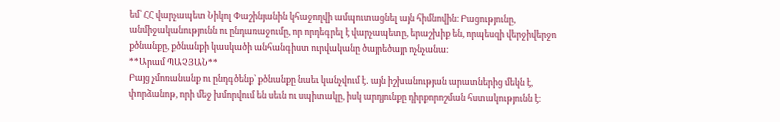եմ՝ ՀՀ վարչապետ Նիկոլ Փաշինյանին կհաջողվի ամպուտացնել այն հիմնովին։ Բացությունը, անմիջականությունն ու ընդառաջումը, որ որդեգրել է վարչապետը, երաշխիք են, որպեսզի վերջիվերջո քծնանքը, քծնանքի կասկածի անհանգիստ ուրվականը ծայրեծայր ոչնչանա։
**Արամ ՊԱՉՅԱՆ**
Բայց չմոռանանք ու ընդգծենք՝ քծնանքը նաեւ կանչվում է․ այն իշխանության արատներից մեկն է, փորձանոթ, որի մեջ խմորվում են սեւն ու սպիտակը, իսկ արդյունքը դիրքորոշման հստակությունն է։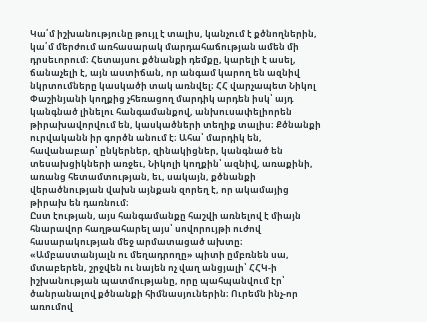Կա՛մ իշխանությունը թույլ է տալիս, կանչում է քծնողներին, կա՛մ մերժում առհասարակ մարդահաճության ամեն մի դրսեւորում։ Հետայսու քծնանքի դեմքը, կարելի է ասել, ճանաչելի է, այն աստիճան, որ անգամ կարող են ազնիվ նկրտումները կասկածի տակ առնվել։ ՀՀ վարչապետ Նիկոլ Փաշինյանի կողքից չհեռացող մարդիկ արդեն իսկ՝ այդ կանգնած լինելու հանգամանքով, անխուսափելիորեն թիրախավորվում են, կասկածների տեղիք տալիս։ Քծնանքի ուրվականն իր գործն անում է։ Ահա՝ մարդիկ են, հավանաբար՝ ընկերներ, զինակիցներ, կանգնած են տեսախցիկների առջեւ, Նիկոլի կողքին՝ ազնիվ, առաքինի, առանց հետամտության, եւ, սակայն, քծնանքի վերածնության վախն այնքան զորեղ է, որ ակամայից թիրախ են դառնում։
Ըստ էության, այս հանգամանքը հաշվի առնելով է միայն հնարավոր հաղթահարել այս՝ սովորույթի ուժով հասարակության մեջ արմատացած ախտը։ «Ամբաստանյալն ու մեղադրողը» պիտի ըմբռնեն սա, մտաբերեն, շրջվեն ու նայեն ոչ վաղ անցյալի՝ ՀՀԿ-ի իշխանության պատմությանը, որը պահպանվում էր՝ ծանրանալով քծնանքի հիմնասյուներին։ Ուրեմն ինչ-որ առումով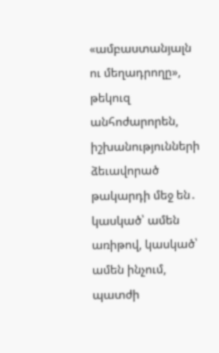«ամբաստանյալն ու մեղադրողը», թեկուզ անհոժարորեն, իշխանությունների ձեւավորած թակարդի մեջ են․ կասկած՝ ամեն առիթով, կասկած՝ ամեն ինչում, պատժի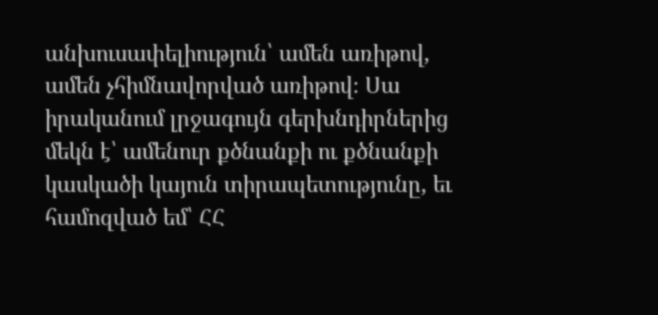անխուսափելիություն՝ ամեն առիթով, ամեն չհիմնավորված առիթով։ Սա իրականում լրջագույն գերխնդիրներից մեկն է՝ ամենուր քծնանքի ու քծնանքի կասկածի կայուն տիրապետությունը, եւ համոզված եմ՝ ՀՀ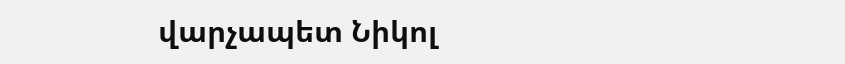վարչապետ Նիկոլ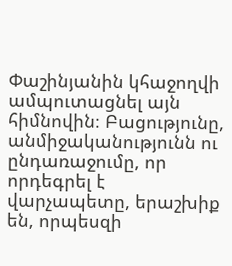Փաշինյանին կհաջողվի ամպուտացնել այն հիմնովին։ Բացությունը, անմիջականությունն ու ընդառաջումը, որ որդեգրել է վարչապետը, երաշխիք են, որպեսզի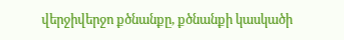վերջիվերջո քծնանքը, քծնանքի կասկածի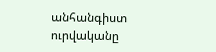անհանգիստ ուրվականը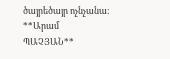ծայրեծայր ոչնչանա։
**Արամ ՊԱՉՅԱՆ**